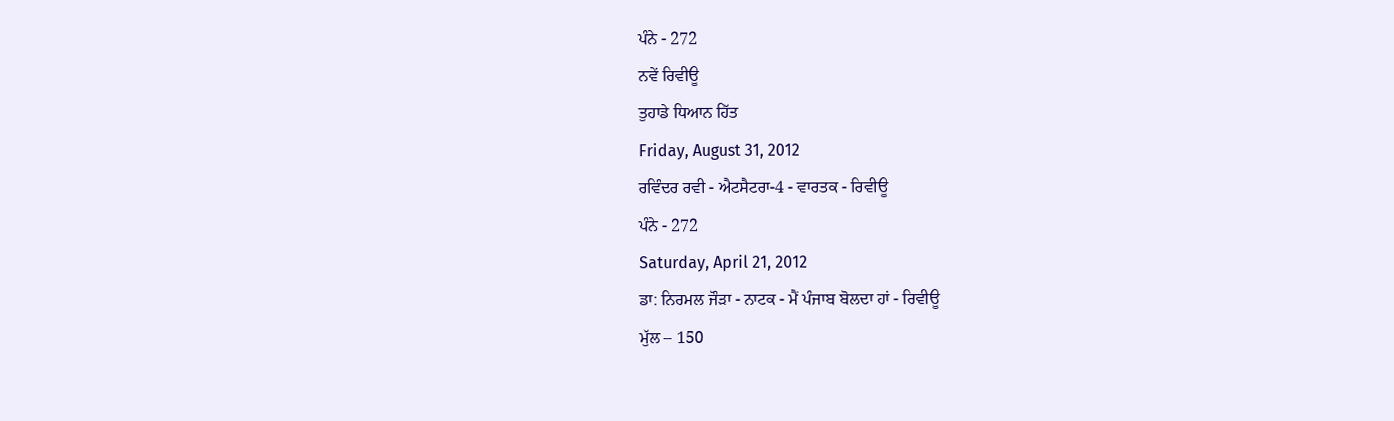ਪੰਨੇ - 272
ਨਵੇਂ ਰਿਵੀਊ
ਤੁਹਾਡੇ ਧਿਆਨ ਹਿੱਤ
Friday, August 31, 2012
ਰਵਿੰਦਰ ਰਵੀ - ਐਟਸੈਟਰਾ-4 - ਵਾਰਤਕ - ਰਿਵੀਊ
ਪੰਨੇ - 272
Saturday, April 21, 2012
ਡਾ: ਨਿਰਮਲ ਜੌੜਾ - ਨਾਟਕ - ਮੈਂ ਪੰਜਾਬ ਬੋਲਦਾ ਹਾਂ - ਰਿਵੀਊ
ਮੁੱਲ – 150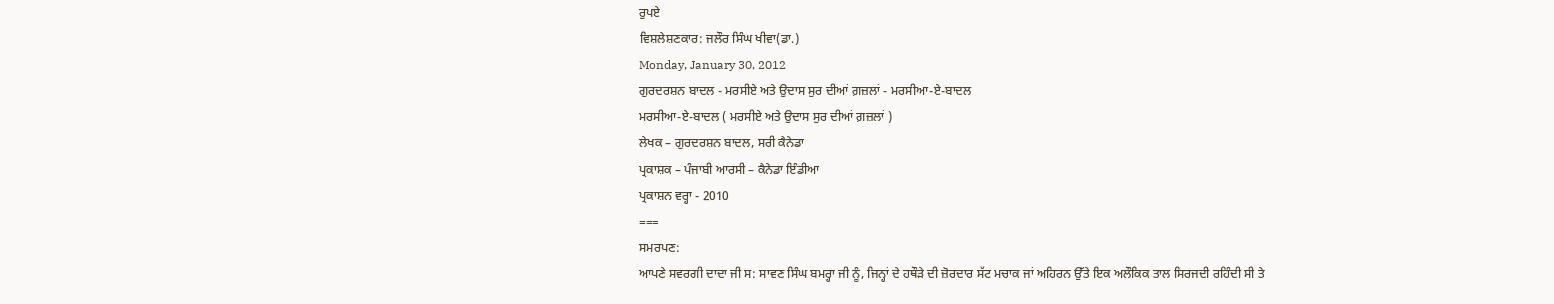ਰੁਪਏ
ਵਿਸ਼ਲੇਸ਼ਣਕਾਰ: ਜਲੌਰ ਸਿੰਘ ਖੀਵਾ(ਡਾ.)
Monday, January 30, 2012
ਗੁਰਦਰਸ਼ਨ ਬਾਦਲ - ਮਰਸੀਏ ਅਤੇ ਉਦਾਸ ਸੁਰ ਦੀਆਂ ਗ਼ਜ਼ਲਾਂ - ਮਰਸੀਆ-ਏ-ਬਾਦਲ
ਮਰਸੀਆ-ਏ-ਬਾਦਲ ( ਮਰਸੀਏ ਅਤੇ ਉਦਾਸ ਸੁਰ ਦੀਆਂ ਗ਼ਜ਼ਲਾਂ )
ਲੇਖਕ – ਗੁਰਦਰਸ਼ਨ ਬਾਦਲ, ਸਰੀ ਕੈਨੇਡਾ
ਪ੍ਰਕਾਸ਼ਕ – ਪੰਜਾਬੀ ਆਰਸੀ – ਕੈਨੇਡਾ ਇੰਡੀਆ
ਪ੍ਰਕਾਸ਼ਨ ਵਰ੍ਹਾ - 2010
===
ਸਮਰਪਣ:
ਆਪਣੇ ਸਵਰਗੀ ਦਾਦਾ ਜੀ ਸ: ਸਾਵਣ ਸਿੰਘ ਬਮਰ੍ਹਾ ਜੀ ਨੂੰ, ਜਿਨ੍ਹਾਂ ਦੇ ਹਥੌੜੇ ਦੀ ਜ਼ੋਰਦਾਰ ਸੱਟ ਮਚਾਕ ਜਾਂ ਅਹਿਰਨ ਉੱਤੇ ਇਕ ਅਲੌਕਿਕ ਤਾਲ ਸਿਰਜਦੀ ਰਹਿੰਦੀ ਸੀ ਤੇ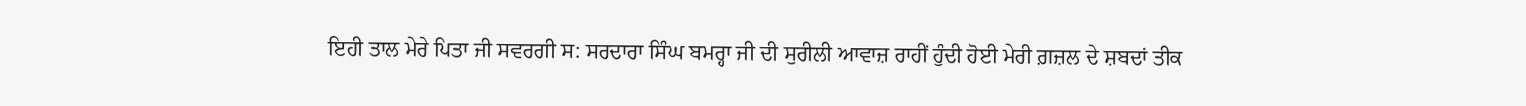ਇਹੀ ਤਾਲ ਮੇਰੇ ਪਿਤਾ ਜੀ ਸਵਰਗੀ ਸ: ਸਰਦਾਰਾ ਸਿੰਘ ਬਮਰ੍ਹਾ ਜੀ ਦੀ ਸੁਰੀਲੀ ਆਵਾਜ਼ ਰਾਹੀਂ ਹੁੰਦੀ ਹੋਈ ਮੇਰੀ ਗ਼ਜ਼ਲ ਦੇ ਸ਼ਬਦਾਂ ਤੀਕ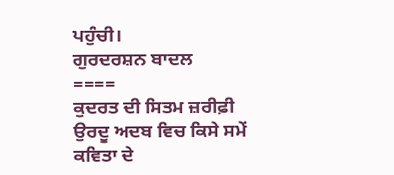ਪਹੁੰਚੀ।
ਗੁਰਦਰਸ਼ਨ ਬਾਦਲ
====
ਕੁਦਰਤ ਦੀ ਸਿਤਮ ਜ਼ਰੀਫ਼ੀ
ਉਰਦੂ ਅਦਬ ਵਿਚ ਕਿਸੇ ਸਮੇਂ ਕਵਿਤਾ ਦੇ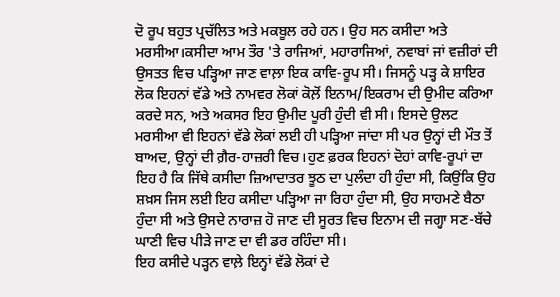ਦੋ ਰੂਪ ਬਹੁਤ ਪ੍ਰਚੱਲਿਤ ਅਤੇ ਮਕਬੂਲ ਰਹੇ ਹਨ। ਉਹ ਸਨ ਕਸੀਦਾ ਅਤੇ ਮਰਸੀਆ।ਕਸੀਦਾ ਆਮ ਤੌਰ 'ਤੇ ਰਾਜਿਆਂ, ਮਹਾਰਾਜਿਆਂ, ਨਵਾਬਾਂ ਜਾਂ ਵਜ਼ੀਰਾਂ ਦੀ ਉਸਤਤ ਵਿਚ ਪੜ੍ਹਿਆ ਜਾਣ ਵਾਲ਼ਾ ਇਕ ਕਾਵਿ-ਰੂਪ ਸੀ। ਜਿਸਨੂੰ ਪੜ੍ਹ ਕੇ ਸ਼ਾਇਰ ਲੋਕ ਇਹਨਾਂ ਵੱਡੇ ਅਤੇ ਨਾਮਵਰ ਲੋਕਾਂ ਕੋਲ਼ੋਂ ਇਨਾਮ/ਇਕਰਾਮ ਦੀ ਉਮੀਦ ਕਰਿਆ ਕਰਦੇ ਸਨ, ਅਤੇ ਅਕਸਰ ਇਹ ਉਮੀਦ ਪੂਰੀ ਹੁੰਦੀ ਵੀ ਸੀ। ਇਸਦੇ ਉਲਟ ਮਰਸੀਆ ਵੀ ਇਹਨਾਂ ਵੱਡੇ ਲੋਕਾਂ ਲਈ ਹੀ ਪੜ੍ਹਿਆ ਜਾਂਦਾ ਸੀ ਪਰ ਉਨ੍ਹਾਂ ਦੀ ਮੌਤ ਤੋਂ ਬਾਅਦ, ਉਨ੍ਹਾਂ ਦੀ ਗ਼ੈਰ-ਹਾਜ਼ਰੀ ਵਿਚ।ਹੁਣ ਫ਼ਰਕ ਇਹਨਾਂ ਦੋਹਾਂ ਕਾਵਿ-ਰੂਪਾਂ ਦਾ ਇਹ ਹੈ ਕਿ ਜਿੱਥੇ ਕਸੀਦਾ ਜ਼ਿਆਦਾਤਰ ਝੂਠ ਦਾ ਪੁਲੰਦਾ ਹੀ ਹੁੰਦਾ ਸੀ, ਕਿਉਂਕਿ ਉਹ ਸ਼ਖ਼ਸ ਜਿਸ ਲਈ ਇਹ ਕਸੀਦਾ ਪੜ੍ਹਿਆ ਜਾ ਰਿਹਾ ਹੁੰਦਾ ਸੀ, ਉਹ ਸਾਹਮਣੇ ਬੈਠਾ ਹੁੰਦਾ ਸੀ ਅਤੇ ਉਸਦੇ ਨਾਰਾਜ਼ ਹੋ ਜਾਣ ਦੀ ਸੂਰਤ ਵਿਚ ਇਨਾਮ ਦੀ ਜਗ੍ਹਾ ਸਣ-ਬੱਚੇ ਘਾਣੀ ਵਿਚ ਪੀੜੇ ਜਾਣ ਦਾ ਵੀ ਡਰ ਰਹਿੰਦਾ ਸੀ।
ਇਹ ਕਸੀਦੇ ਪੜ੍ਹਨ ਵਾਲ਼ੇ ਇਨ੍ਹਾਂ ਵੱਡੇ ਲੋਕਾਂ ਦੇ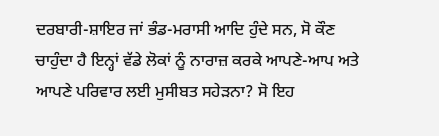ਦਰਬਾਰੀ-ਸ਼ਾਇਰ ਜਾਂ ਭੰਡ-ਮਰਾਸੀ ਆਦਿ ਹੁੰਦੇ ਸਨ, ਸੋ ਕੌਣ ਚਾਹੁੰਦਾ ਹੈ ਇਨ੍ਹਾਂ ਵੱਡੇ ਲੋਕਾਂ ਨੂੰ ਨਾਰਾਜ਼ ਕਰਕੇ ਆਪਣੇ-ਆਪ ਅਤੇ ਆਪਣੇ ਪਰਿਵਾਰ ਲਈ ਮੁਸੀਬਤ ਸਹੇੜਨਾ? ਸੋ ਇਹ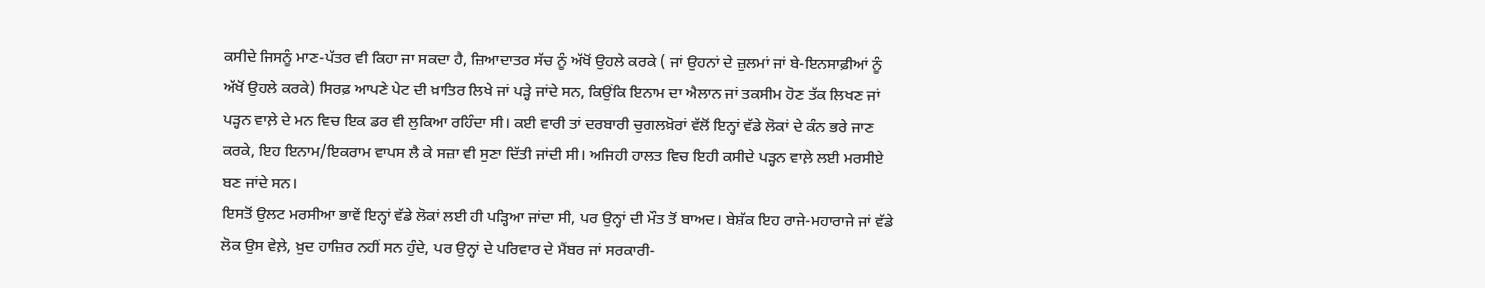ਕਸੀਦੇ ਜਿਸਨੂੰ ਮਾਣ-ਪੱਤਰ ਵੀ ਕਿਹਾ ਜਾ ਸਕਦਾ ਹੈ, ਜ਼ਿਆਦਾਤਰ ਸੱਚ ਨੂੰ ਅੱਖੋਂ ਉਹਲੇ ਕਰਕੇ ( ਜਾਂ ਉਹਨਾਂ ਦੇ ਜ਼ੁਲਮਾਂ ਜਾਂ ਬੇ-ਇਨਸਾਫ਼ੀਆਂ ਨੂੰ ਅੱਖੋਂ ਉਹਲੇ ਕਰਕੇ) ਸਿਰਫ਼ ਆਪਣੇ ਪੇਟ ਦੀ ਖ਼ਾਤਿਰ ਲਿਖੇ ਜਾਂ ਪੜ੍ਹੇ ਜਾਂਦੇ ਸਨ, ਕਿਉਂਕਿ ਇਨਾਮ ਦਾ ਐਲਾਨ ਜਾਂ ਤਕਸੀਮ ਹੋਣ ਤੱਕ ਲਿਖਣ ਜਾਂ ਪੜ੍ਹਨ ਵਾਲ਼ੇ ਦੇ ਮਨ ਵਿਚ ਇਕ ਡਰ ਵੀ ਲੁਕਿਆ ਰਹਿੰਦਾ ਸੀ। ਕਈ ਵਾਰੀ ਤਾਂ ਦਰਬਾਰੀ ਚੁਗਲਖ਼ੋਰਾਂ ਵੱਲੋਂ ਇਨ੍ਹਾਂ ਵੱਡੇ ਲੋਕਾਂ ਦੇ ਕੰਨ ਭਰੇ ਜਾਣ ਕਰਕੇ, ਇਹ ਇਨਾਮ/ਇਕਰਾਮ ਵਾਪਸ ਲੈ ਕੇ ਸਜ਼ਾ ਵੀ ਸੁਣਾ ਦਿੱਤੀ ਜਾਂਦੀ ਸੀ। ਅਜਿਹੀ ਹਾਲਤ ਵਿਚ ਇਹੀ ਕਸੀਦੇ ਪੜ੍ਹਨ ਵਾਲ਼ੇ ਲਈ ਮਰਸੀਏ ਬਣ ਜਾਂਦੇ ਸਨ।
ਇਸਤੋਂ ਉਲਟ ਮਰਸੀਆ ਭਾਵੇਂ ਇਨ੍ਹਾਂ ਵੱਡੇ ਲੋਕਾਂ ਲਈ ਹੀ ਪੜ੍ਹਿਆ ਜਾਂਦਾ ਸੀ, ਪਰ ਉਨ੍ਹਾਂ ਦੀ ਮੌਤ ਤੋਂ ਬਾਅਦ। ਬੇਸ਼ੱਕ ਇਹ ਰਾਜੇ-ਮਹਾਰਾਜੇ ਜਾਂ ਵੱਡੇ ਲੋਕ ਉਸ ਵੇਲ਼ੇ, ਖ਼ੁਦ ਹਾਜ਼ਿਰ ਨਹੀਂ ਸਨ ਹੁੰਦੇ, ਪਰ ਉਨ੍ਹਾਂ ਦੇ ਪਰਿਵਾਰ ਦੇ ਮੈਂਬਰ ਜਾਂ ਸਰਕਾਰੀ-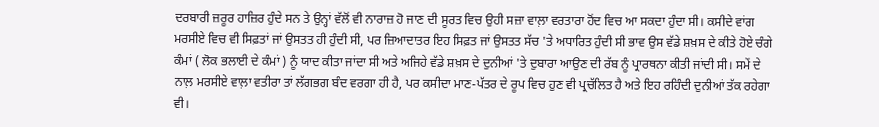ਦਰਬਾਰੀ ਜ਼ਰੂਰ ਹਾਜ਼ਿਰ ਹੁੰਦੇ ਸਨ ਤੇ ਉਨ੍ਹਾਂ ਵੱਲੋਂ ਵੀ ਨਾਰਾਜ਼ ਹੋ ਜਾਣ ਦੀ ਸੂਰਤ ਵਿਚ ਉਹੀ ਸਜ਼ਾ ਵਾਲ਼ਾ ਵਰਤਾਰਾ ਹੋਂਦ ਵਿਚ ਆ ਸਕਦਾ ਹੁੰਦਾ ਸੀ। ਕਸੀਦੇ ਵਾਂਗ ਮਰਸੀਏ ਵਿਚ ਵੀ ਸਿਫ਼ਤਾਂ ਜਾਂ ਉਸਤਤ ਹੀ ਹੁੰਦੀ ਸੀ, ਪਰ ਜ਼ਿਆਦਾਤਰ ਇਹ ਸਿਫ਼ਤ ਜਾਂ ਉਸਤਤ ਸੱਚ 'ਤੇ ਅਧਾਰਿਤ ਹੁੰਦੀ ਸੀ ਭਾਵ ਉਸ ਵੱਡੇ ਸ਼ਖ਼ਸ ਦੇ ਕੀਤੇ ਹੋਏ ਚੰਗੇ ਕੰਮਾਂ ( ਲੋਕ ਭਲਾਈ ਦੇ ਕੰਮਾਂ ) ਨੂੰ ਯਾਦ ਕੀਤਾ ਜਾਂਦਾ ਸੀ ਅਤੇ ਅਜਿਹੇ ਵੱਡੇ ਸ਼ਖ਼ਸ ਦੇ ਦੁਨੀਆਂ 'ਤੇ ਦੁਬਾਰਾ ਆਉਣ ਦੀ ਰੱਬ ਨੂੰ ਪ੍ਰਾਰਥਨਾ ਕੀਤੀ ਜਾਂਦੀ ਸੀ। ਸਮੇਂ ਦੇ ਨਾਲ਼ ਮਰਸੀਏ ਵਾਲ਼ਾ ਵਤੀਰਾ ਤਾਂ ਲੱਗਭਗ ਬੰਦ ਵਰਗਾ ਹੀ ਹੈ, ਪਰ ਕਸੀਦਾ ਮਾਣ-ਪੱਤਰ ਦੇ ਰੂਪ ਵਿਚ ਹੁਣ ਵੀ ਪ੍ਰਚੱਲਿਤ ਹੈ ਅਤੇ ਇਹ ਰਹਿੰਦੀ ਦੁਨੀਆਂ ਤੱਕ ਰਹੇਗਾ ਵੀ।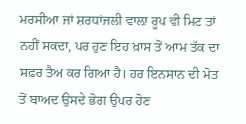ਮਰਸੀਆ ਜਾਂ ਸ਼ਰਧਾਂਜਲੀ ਵਾਲ਼ਾ ਰੂਪ ਵੀ ਮਿਟ ਤਾਂ ਨਹੀਂ ਸਕਦਾ, ਪਰ ਹੁਣ ਇਹ ਖ਼ਾਸ ਤੋਂ ਆਮ ਤੱਕ ਦਾ ਸਫ਼ਰ ਤੈਅ ਕਰ ਗਿਆ ਹੈ। ਹਰ ਇਨਸਾਨ ਦੀ ਮੋਤ ਤੋਂ ਬਾਅਦ ਉਸਦੇ ਭੋਗ ਉਪਰ ਹੋਣ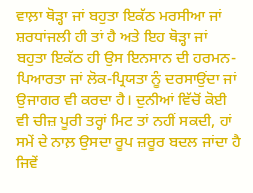ਵਾਲ਼ਾ ਥੋੜ੍ਹਾ ਜਾਂ ਬਹੁਤਾ ਇਕੱਠ ਮਰਸੀਆ ਜਾਂ ਸ਼ਰਧਾਂਜਲੀ ਹੀ ਤਾਂ ਹੈ ਅਤੇ ਇਹ ਥੋੜ੍ਹਾ ਜਾਂ ਬਹੁਤਾ ਇਕੱਠ ਹੀ ਉਸ ਇਨਸਾਨ ਦੀ ਹਰਮਨ-ਪਿਆਰਤਾ ਜਾਂ ਲੋਕ-ਪ੍ਰਿਯਤਾ ਨੂੰ ਦਰਸਾਉਂਦਾ ਜਾਂ ਉਜਾਗਰ ਵੀ ਕਰਦਾ ਹੈ। ਦੁਨੀਆਂ ਵਿੱਚੋਂ ਕੋਈ ਵੀ ਚੀਜ਼ ਪੂਰੀ ਤਰ੍ਹਾਂ ਮਿਟ ਤਾਂ ਨਹੀਂ ਸਕਦੀ, ਹਾਂ ਸਮੇਂ ਦੇ ਨਾਲ਼ ਉਸਦਾ ਰੂਪ ਜ਼ਰੂਰ ਬਦਲ ਜਾਂਦਾ ਹੈ ਜਿਵੇਂ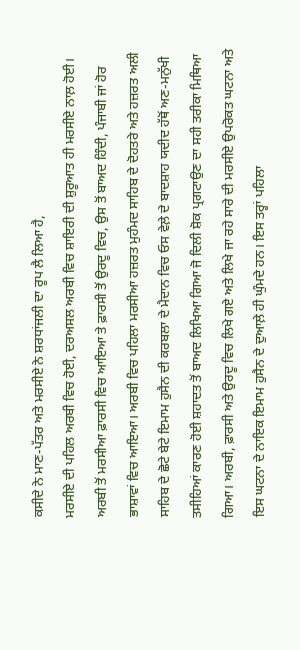ਕਸੀਦੇ ਨੇ ਮਾਣ-ਪੱਤਰ ਅਤੇ ਮਰਸੀਏ ਨੇ ਸ਼ਰਧਾਂਜਲੀ ਦਾ ਰੂਪ ਲੈ ਲਿਆ ਹੈ,
ਮਰਸੀਏ ਦੀ ਪਹਿਲ ਅਰਬੀ ਵਿਚ ਹੋਈ, ਦਰਅਸਲ ਅਰਬੀ ਵਿਚ ਸ਼ਾਇਰੀ ਦੀ ਸ਼ੁਰੂਆਤ ਹੀ ਮਰਸੀਏ ਨਾਲ਼ ਹੋਈ। ਅਰਬੀ ਤੋਂ ਮਰਸੀਆ ਫ਼ਾਰਸੀ ਵਿਚ ਆਇਆ ਤੇ ਫ਼ਾਰਸੀ ਤੋਂ ਉਰਦੂ ਵਿਚ, ਉਸ ਤੋਂ ਬਾਅਦ ਹਿੰਦੀ, ਪੰਜਾਬੀ ਜਾਂ ਹੋਰ ਭਾਸ਼ਾਵਾਂ ਵਿਚ ਆਇਆ। ਅਰਬੀ ਵਿਚ ਪਹਿਲਾ ਮਰਸੀਆ ਹਜ਼ਰਤ ਮੁਹੰਮਦ ਸਾਹਿਬ ਦੇ ਦੋਹਤਰੇ ਅਤੇ ਹਜ਼ਰਤ ਅਲੀ ਸਾਹਿਬ ਦੇ ਛੋਟੇ ਬੇਟੇ ਇਮਾਮ ਹੁਸੈਨ ਦੀ ਕਰਬਲਾ ਦੇ ਮੈਦਾਨ ਵਿਚ ਓਸ ਵੇਲ਼ੇ ਦੇ ਬਾਦਸ਼ਾਹ ਯਦੀਦ ਹੱਥੋਂ ਅਣ-ਮਨੁੱਖੀ ਤਸੀਹਿਆਂ ਕਾਰਣ ਹੋਈ ਸ਼ਹਾਦਤ ਤੋਂ ਬਾਅਦ ਲਿਖਿਆ ਗਿਆ ਜੋ ਦਿਲੀ ਸ਼ੋਕ ਪ੍ਰਗਟਾਉਣ ਦਾ ਸਹੀ ਤਰੀਕਾ ਮਿਥਿਆ ਗਿਆ। ਅਰਬੀ, ਫ਼ਾਰਸੀ ਅਤੇ ਉਰਦੂ ਵਿਚ ਲਿਖੇ ਗਏ ਅਤੇ ਲਿਖੇ ਜਾ ਰਹੇ ਸਾਰੇ ਦੀ ਮਰਸੀਏ ਉਪਰੋਕਤ ਘਟਨਾ ਅਤੇ ਇਸ ਘਟਨਾ ਦੇ ਨਾਇਕ ਇਮਾਮ ਹੁਸੈਨ ਦੇ ਦੁਆਲ਼ੇ ਹੀ ਘੁੰਮਦੇ ਹਨ। ਇਸ ਤਰ੍ਹਾਂ ਪਹਿਲਾ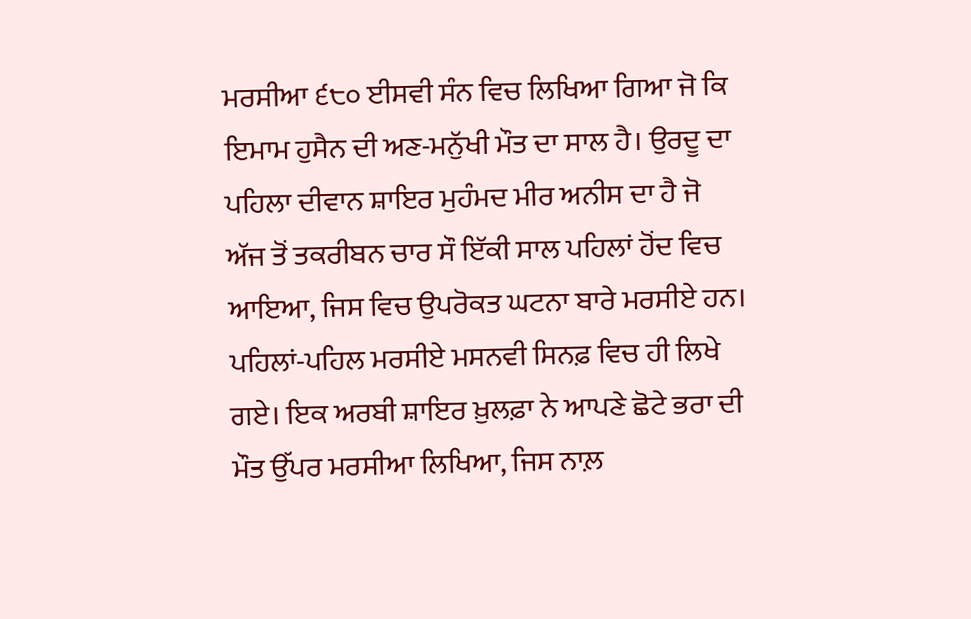ਮਰਸੀਆ ੬੮੦ ਈਸਵੀ ਸੰਨ ਵਿਚ ਲਿਖਿਆ ਗਿਆ ਜੋ ਕਿ ਇਮਾਮ ਹੁਸੈਨ ਦੀ ਅਣ-ਮਨੁੱਖੀ ਮੌਤ ਦਾ ਸਾਲ ਹੈ। ਉਰਦੂ ਦਾ ਪਹਿਲਾ ਦੀਵਾਨ ਸ਼ਾਇਰ ਮੁਹੰਮਦ ਮੀਰ ਅਨੀਸ ਦਾ ਹੈ ਜੋ ਅੱਜ ਤੋਂ ਤਕਰੀਬਨ ਚਾਰ ਸੌ ਇੱਕੀ ਸਾਲ ਪਹਿਲਾਂ ਹੋਂਦ ਵਿਚ ਆਇਆ, ਜਿਸ ਵਿਚ ਉਪਰੋਕਤ ਘਟਨਾ ਬਾਰੇ ਮਰਸੀਏ ਹਨ। ਪਹਿਲਾਂ-ਪਹਿਲ ਮਰਸੀਏ ਮਸਨਵੀ ਸਿਨਫ਼ ਵਿਚ ਹੀ ਲਿਖੇ ਗਏ। ਇਕ ਅਰਬੀ ਸ਼ਾਇਰ ਖ਼ੁਲਫ਼ਾ ਨੇ ਆਪਣੇ ਛੋਟੇ ਭਰਾ ਦੀ ਮੌਤ ਉੱਪਰ ਮਰਸੀਆ ਲਿਖਿਆ, ਜਿਸ ਨਾਲ਼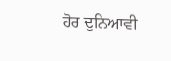ਹੋਰ ਦੁਨਿਆਵੀ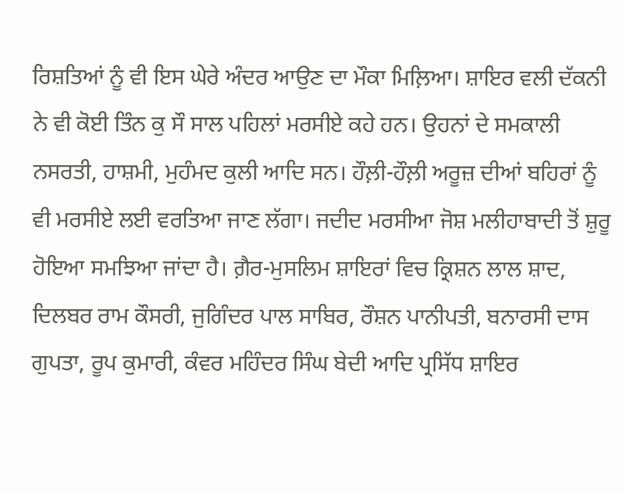ਰਿਸ਼ਤਿਆਂ ਨੂੰ ਵੀ ਇਸ ਘੇਰੇ ਅੰਦਰ ਆਉਣ ਦਾ ਮੌਕਾ ਮਿਲ਼ਿਆ। ਸ਼ਾਇਰ ਵਲੀ ਦੱਕਨੀ ਨੇ ਵੀ ਕੋਈ ਤਿੰਨ ਕੁ ਸੌ ਸਾਲ ਪਹਿਲਾਂ ਮਰਸੀਏ ਕਹੇ ਹਨ। ਉਹਨਾਂ ਦੇ ਸਮਕਾਲੀ ਨਸਰਤੀ, ਹਾਸ਼ਮੀ, ਮੁਹੰਮਦ ਕੁਲੀ ਆਦਿ ਸਨ। ਹੌਲ਼ੀ-ਹੌਲ਼ੀ ਅਰੂਜ਼ ਦੀਆਂ ਬਹਿਰਾਂ ਨੂੰ ਵੀ ਮਰਸੀਏ ਲਈ ਵਰਤਿਆ ਜਾਣ ਲੱਗਾ। ਜਦੀਦ ਮਰਸੀਆ ਜੋਸ਼ ਮਲੀਹਾਬਾਦੀ ਤੋਂ ਸ਼ੁਰੂ ਹੋਇਆ ਸਮਝਿਆ ਜਾਂਦਾ ਹੈ। ਗ਼ੈਰ-ਮੁਸਲਿਮ ਸ਼ਾਇਰਾਂ ਵਿਚ ਕ੍ਰਿਸ਼ਨ ਲਾਲ ਸ਼ਾਦ, ਦਿਲਬਰ ਰਾਮ ਕੌਸਰੀ, ਜੁਗਿੰਦਰ ਪਾਲ ਸਾਬਿਰ, ਰੌਸ਼ਨ ਪਾਨੀਪਤੀ, ਬਨਾਰਸੀ ਦਾਸ ਗੁਪਤਾ, ਰੂਪ ਕੁਮਾਰੀ, ਕੰਵਰ ਮਹਿੰਦਰ ਸਿੰਘ ਬੇਦੀ ਆਦਿ ਪ੍ਰਸਿੱਧ ਸ਼ਾਇਰ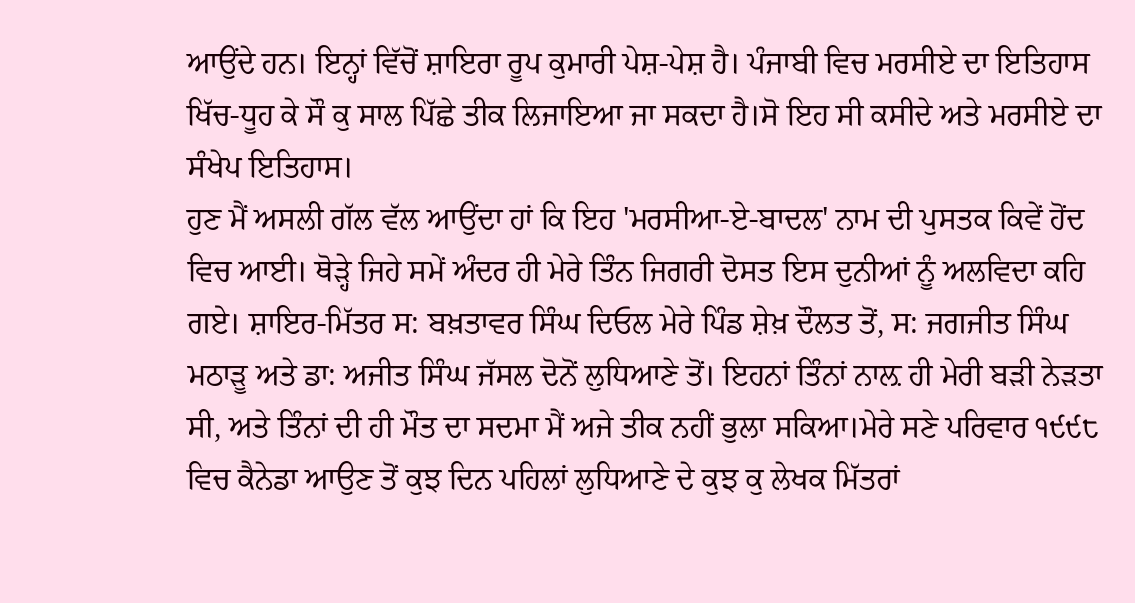ਆਉਂਦੇ ਹਨ। ਇਨ੍ਹਾਂ ਵਿੱਚੋਂ ਸ਼ਾਇਰਾ ਰੂਪ ਕੁਮਾਰੀ ਪੇਸ਼-ਪੇਸ਼ ਹੈ। ਪੰਜਾਬੀ ਵਿਚ ਮਰਸੀਏ ਦਾ ਇਤਿਹਾਸ ਖਿੱਚ-ਧੂਹ ਕੇ ਸੌ ਕੁ ਸਾਲ ਪਿੱਛੇ ਤੀਕ ਲਿਜਾਇਆ ਜਾ ਸਕਦਾ ਹੈ।ਸੋ ਇਹ ਸੀ ਕਸੀਦੇ ਅਤੇ ਮਰਸੀਏ ਦਾ ਸੰਖੇਪ ਇਤਿਹਾਸ।
ਹੁਣ ਮੈਂ ਅਸਲੀ ਗੱਲ ਵੱਲ ਆਉਂਦਾ ਹਾਂ ਕਿ ਇਹ 'ਮਰਸੀਆ-ਏ-ਬਾਦਲ' ਨਾਮ ਦੀ ਪੁਸਤਕ ਕਿਵੇਂ ਹੋਂਦ ਵਿਚ ਆਈ। ਥੋੜ੍ਹੇ ਜਿਹੇ ਸਮੇਂ ਅੰਦਰ ਹੀ ਮੇਰੇ ਤਿੰਨ ਜਿਗਰੀ ਦੋਸਤ ਇਸ ਦੁਨੀਆਂ ਨੂੰ ਅਲਵਿਦਾ ਕਹਿ ਗਏ। ਸ਼ਾਇਰ-ਮਿੱਤਰ ਸ: ਬਖ਼ਤਾਵਰ ਸਿੰਘ ਦਿਓਲ ਮੇਰੇ ਪਿੰਡ ਸ਼ੇਖ਼ ਦੌਲਤ ਤੋਂ, ਸ: ਜਗਜੀਤ ਸਿੰਘ ਮਠਾੜੂ ਅਤੇ ਡਾ: ਅਜੀਤ ਸਿੰਘ ਜੱਸਲ ਦੋਨੋਂ ਲੁਧਿਆਣੇ ਤੋਂ। ਇਹਨਾਂ ਤਿੰਨਾਂ ਨਾਲ਼ ਹੀ ਮੇਰੀ ਬੜੀ ਨੇੜਤਾ ਸੀ, ਅਤੇ ਤਿੰਨਾਂ ਦੀ ਹੀ ਮੌਤ ਦਾ ਸਦਮਾ ਮੈਂ ਅਜੇ ਤੀਕ ਨਹੀਂ ਭੁਲਾ ਸਕਿਆ।ਮੇਰੇ ਸਣੇ ਪਰਿਵਾਰ ੧੯੯੮ ਵਿਚ ਕੈਨੇਡਾ ਆਉਣ ਤੋਂ ਕੁਝ ਦਿਨ ਪਹਿਲਾਂ ਲੁਧਿਆਣੇ ਦੇ ਕੁਝ ਕੁ ਲੇਖਕ ਮਿੱਤਰਾਂ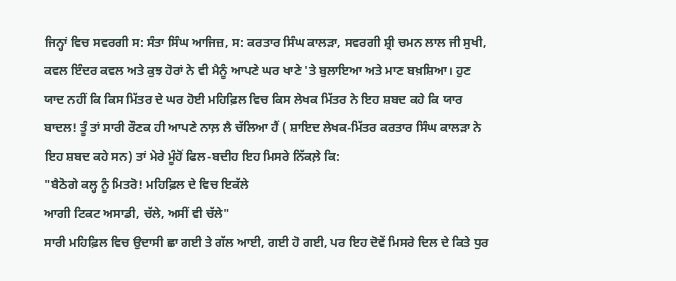ਜਿਨ੍ਹਾਂ ਵਿਚ ਸਵਰਗੀ ਸ: ਸੰਤਾ ਸਿੰਘ ਆਜਿਜ਼, ਸ: ਕਰਤਾਰ ਸਿੰਘ ਕਾਲੜਾ, ਸਵਰਗੀ ਸ਼੍ਰੀ ਚਮਨ ਲਾਲ ਜੀ ਸੁਖੀ, ਕਵਲ ਇੰਦਰ ਕਵਲ ਅਤੇ ਕੁਝ ਹੋਰਾਂ ਨੇ ਵੀ ਮੈਨੂੰ ਆਪਣੇ ਘਰ ਖਾਣੇ 'ਤੇ ਬੁਲਾਇਆ ਅਤੇ ਮਾਣ ਬਖ਼ਸ਼ਿਆ। ਹੁਣ ਯਾਦ ਨਹੀਂ ਕਿ ਕਿਸ ਮਿੱਤਰ ਦੇ ਘਰ ਹੋਈ ਮਹਿਫ਼ਿਲ ਵਿਚ ਕਿਸ ਲੇਖਕ ਮਿੱਤਰ ਨੇ ਇਹ ਸ਼ਬਦ ਕਹੇ ਕਿ ਯਾਰ ਬਾਦਲ! ਤੂੰ ਤਾਂ ਸਾਰੀ ਰੌਣਕ ਹੀ ਆਪਣੇ ਨਾਲ਼ ਲੈ ਚੱਲਿਆ ਹੈਂ ( ਸ਼ਾਇਦ ਲੇਖਕ-ਮਿੱਤਰ ਕਰਤਾਰ ਸਿੰਘ ਕਾਲੜਾ ਨੇ ਇਹ ਸ਼ਬਦ ਕਹੇ ਸਨ) ਤਾਂ ਮੇਰੇ ਮੂੰਹੋਂ ਫਿਲ-ਬਦੀਹ ਇਹ ਮਿਸਰੇ ਨਿੱਕਲ਼ੇ ਕਿ:
"ਬੈਠੋਗੇ ਕਲ੍ਹ ਨੂੰ ਮਿਤਰੋ! ਮਹਿਫ਼ਿਲ ਦੇ ਵਿਚ ਇਕੱਲੇ
ਆਗੀ ਟਿਕਟ ਅਸਾਡੀ, ਚੱਲੇ, ਅਸੀਂ ਵੀ ਚੱਲੇ"
ਸਾਰੀ ਮਹਿਫ਼ਿਲ ਵਿਚ ਉਦਾਸੀ ਛਾ ਗਈ ਤੇ ਗੱਲ ਆਈ, ਗਈ ਹੋ ਗਈ, ਪਰ ਇਹ ਦੋਵੇਂ ਮਿਸਰੇ ਦਿਲ ਦੇ ਕਿਤੇ ਧੁਰ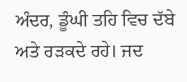ਅੰਦਰ, ਡੂੰਘੀ ਤਹਿ ਵਿਚ ਦੱਬੇ ਅਤੇ ਰੜਕਦੇ ਰਹੇ। ਜਦ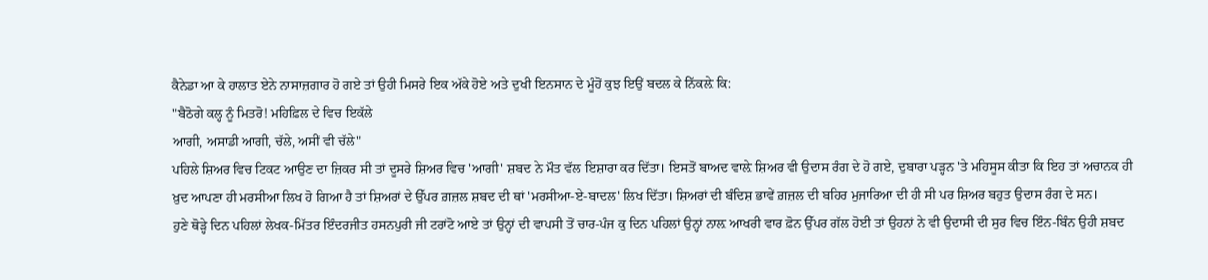ਕੈਨੇਡਾ ਆ ਕੇ ਹਾਲਾਤ ਏਨੇ ਨਾਸਾਜ਼ਗਾਰ ਹੋ ਗਏ ਤਾਂ ਉਹੀ ਮਿਸਰੇ ਇਕ ਅੱਕੇ ਹੋਏ ਅਤੇ ਦੁਖੀ ਇਨਸਾਨ ਦੇ ਮੂੰਹੋਂ ਕੁਝ ਇਉਂ ਬਦਲ ਕੇ ਨਿੱਕਲ਼ੇ ਕਿ:
"ਬੈਠੋਗੇ ਕਲ੍ਹ ਨੂੰ ਮਿਤਰੋ! ਮਹਿਫ਼ਿਲ ਦੇ ਵਿਚ ਇਕੱਲੇ
ਆਗੀ, ਅਸਾਡੀ ਆਗੀ, ਚੱਲੇ, ਅਸੀਂ ਵੀ ਚੱਲੇ"
ਪਹਿਲੇ ਸ਼ਿਅਰ ਵਿਚ ਟਿਕਟ ਆਉਣ ਦਾ ਜ਼ਿਕਰ ਸੀ ਤਾਂ ਦੂਸਰੇ ਸ਼ਿਅਰ ਵਿਚ 'ਆਗੀ' ਸ਼ਬਦ ਨੇ ਮੌਤ ਵੱਲ ਇਸ਼ਾਰਾ ਕਰ ਦਿੱਤਾ। ਇਸਤੋਂ ਬਾਅਦ ਵਾਲ਼ੇ ਸ਼ਿਅਰ ਵੀ ਉਦਾਸ ਰੰਗ ਦੇ ਹੋ ਗਏ, ਦੁਬਾਰਾ ਪੜ੍ਹਨ 'ਤੇ ਮਹਿਸੂਸ ਕੀਤਾ ਕਿ ਇਹ ਤਾਂ ਅਚਾਨਕ ਹੀ ਖ਼ੁਦ ਆਪਣਾ ਹੀ ਮਰਸੀਆ ਲਿਖ ਹੋ ਗਿਆ ਹੈ ਤਾਂ ਸ਼ਿਅਰਾਂ ਦੇ ਉੱਪਰ ਗ਼ਜ਼ਲ ਸ਼ਬਦ ਦੀ ਥਾਂ 'ਮਰਸੀਆ-ਏ-ਬਾਦਲ' ਲਿਖ ਦਿੱਤਾ। ਸ਼ਿਅਰਾਂ ਦੀ ਬੰਦਿਸ਼ ਭਾਵੇਂ ਗ਼ਜ਼ਲ ਦੀ ਬਹਿਰ ਮੁਜਾਰਿਆ ਦੀ ਹੀ ਸੀ ਪਰ ਸ਼ਿਅਰ ਬਹੁਤ ਉਦਾਸ ਰੰਗ ਦੇ ਸਨ।
ਹੁਣੇ ਥੋੜ੍ਹੇ ਦਿਨ ਪਹਿਲਾਂ ਲੇਖਕ-ਮਿੱਤਰ ਇੰਦਰਜੀਤ ਹਸਨਪੁਰੀ ਜੀ ਟਰਾਂਟੋ ਆਏ ਤਾਂ ਉਨ੍ਹਾਂ ਦੀ ਵਾਪਸੀ ਤੋਂ ਚਾਰ-ਪੰਜ ਕੁ ਦਿਨ ਪਹਿਲਾਂ ਉਨ੍ਹਾਂ ਨਾਲ਼ ਆਖਰੀ ਵਾਰ ਫ਼ੋਨ ਉੱਪਰ ਗੱਲ ਹੋਈ ਤਾਂ ਉਹਨਾਂ ਨੇ ਵੀ ਉਦਾਸੀ ਦੀ ਸੁਰ ਵਿਚ ਇੰਨ-ਬਿੰਨ ਉਹੀ ਸ਼ਬਦ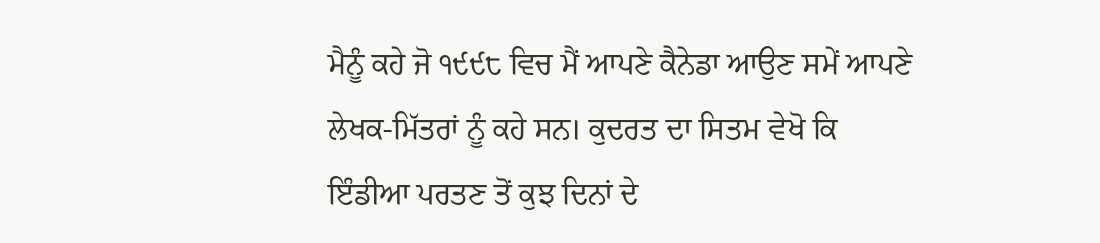ਮੈਨੂੰ ਕਹੇ ਜੋ ੧੯੯੮ ਵਿਚ ਮੈਂ ਆਪਣੇ ਕੈਨੇਡਾ ਆਉਣ ਸਮੇਂ ਆਪਣੇ ਲੇਖਕ-ਮਿੱਤਰਾਂ ਨੂੰ ਕਹੇ ਸਨ। ਕੁਦਰਤ ਦਾ ਸਿਤਮ ਵੇਖੋ ਕਿ ਇੰਡੀਆ ਪਰਤਣ ਤੋਂ ਕੁਝ ਦਿਨਾਂ ਦੇ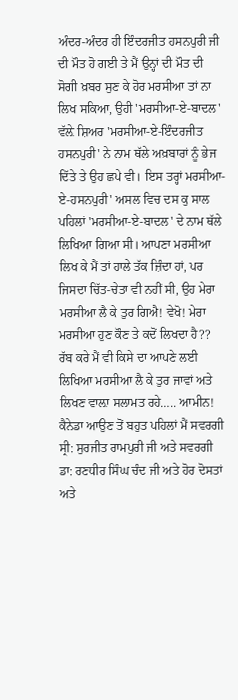ਅੰਦਰ-ਅੰਦਰ ਹੀ ਇੰਦਰਜੀਤ ਹਸਨਪੁਰੀ ਜੀ ਦੀ ਮੌਤ ਹੋ ਗਈ ਤੇ ਮੈਂ ਉਨ੍ਹਾਂ ਦੀ ਮੌਤ ਦੀ ਸੋਗੀ ਖ਼ਬਰ ਸੁਣ ਕੇ ਹੋਰ ਮਰਸੀਆ ਤਾਂ ਨਾ ਲਿਖ ਸਕਿਆ, ਉਹੀ 'ਮਰਸੀਆ-ਏ-ਬਾਦਲ' ਵੱਲ਼ੇ ਸ਼ਿਅਰ 'ਮਰਸੀਆ-ਏ-ਇੰਦਰਜੀਤ ਹਸਨਪੁਰੀ' ਨੇ ਨਾਮ ਥੱਲੇ ਅਖ਼ਬਾਰਾਂ ਨੂੰ ਭੇਜ ਦਿੱਤੇ ਤੇ ਉਹ ਛਪੇ ਵੀ। ਇਸ ਤਰ੍ਹਾਂ ਮਰਸੀਆ-ਏ-ਹਸਨਪੁਰੀ' ਅਸਲ ਵਿਚ ਦਸ ਕੁ ਸਾਲ ਪਹਿਲਾਂ 'ਮਰਸੀਆ-ਏ-ਬਾਦਲ' ਦੇ ਨਾਮ ਥੱਲੇ ਲਿਖਿਆ ਗਿਆ ਸੀ। ਆਪਣਾ ਮਰਸੀਆ ਲਿਖ ਕੇ ਮੈਂ ਤਾਂ ਹਾਲੇ ਤੱਕ ਜ਼ਿੰਦਾ ਹਾਂ, ਪਰ ਜਿਸਦਾ ਚਿੱਤ-ਚੇਤਾ ਵੀ ਨਹੀਂ ਸੀ, ਉਹ ਮੇਰਾ ਮਰਸੀਆ ਲੈ ਕੇ ਤੁਰ ਗਿਐ! ਵੇਖੋ! ਮੇਰਾ ਮਰਸੀਆ ਹੁਣ ਕੌਣ ਤੇ ਕਦੋਂ ਲਿਖਦਾ ਹੈ?? ਰੱਬ ਕਰੇ ਮੈਂ ਵੀ ਕਿਸੇ ਦਾ ਆਪਣੇ ਲਈ ਲਿਖਿਆ ਮਰਸੀਆ ਲੈ ਕੇ ਤੁਰ ਜਾਵਾਂ ਅਤੇ ਲਿਖਣ ਵਾਲ਼ਾ ਸਲਾਮਤ ਰਹੇ….. ਆਮੀਨ!
ਕੈਨੇਡਾ ਆਉਣ ਤੋਂ ਬਹੁਤ ਪਹਿਲਾਂ ਮੈਂ ਸਵਰਗੀ ਸ੍ਰੀ: ਸੁਰਜੀਤ ਰਾਮਪੁਰੀ ਜੀ ਅਤੇ ਸਵਰਗੀ ਡਾ: ਰਣਧੀਰ ਸਿੰਘ ਚੰਦ ਜੀ ਅਤੇ ਹੋਰ ਦੋਸਤਾਂ ਅਤੇ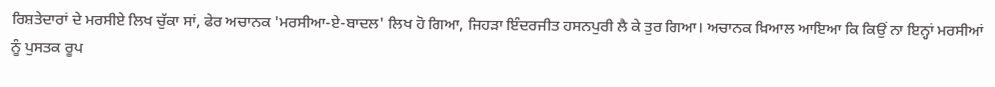ਰਿਸ਼ਤੇਦਾਰਾਂ ਦੇ ਮਰਸੀਏ ਲਿਖ ਚੁੱਕਾ ਸਾਂ, ਫੇਰ ਅਚਾਨਕ 'ਮਰਸੀਆ-ਏ-ਬਾਦਲ' ਲਿਖ ਹੋ ਗਿਆ, ਜਿਹੜਾ ਇੰਦਰਜੀਤ ਹਸਨਪੁਰੀ ਲੈ ਕੇ ਤੁਰ ਗਿਆ। ਅਚਾਨਕ ਖ਼ਿਆਲ ਆਇਆ ਕਿ ਕਿਉਂ ਨਾ ਇਨ੍ਹਾਂ ਮਰਸੀਆਂ ਨੂੰ ਪੁਸਤਕ ਰੂਪ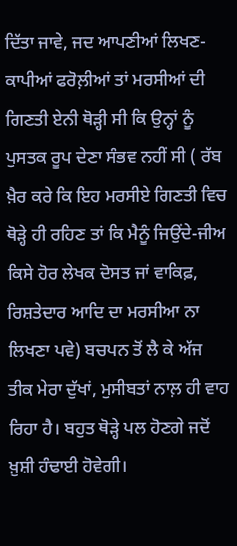ਦਿੱਤਾ ਜਾਵੇ, ਜਦ ਆਪਣੀਆਂ ਲਿਖਣ-ਕਾਪੀਆਂ ਫਰੋਲ਼ੀਆਂ ਤਾਂ ਮਰਸੀਆਂ ਦੀ ਗਿਣਤੀ ਏਨੀ ਥੋੜ੍ਹੀ ਸੀ ਕਿ ਉਨ੍ਹਾਂ ਨੂੰ ਪੁਸਤਕ ਰੂਪ ਦੇਣਾ ਸੰਭਵ ਨਹੀਂ ਸੀ ( ਰੱਬ ਖ਼ੈਰ ਕਰੇ ਕਿ ਇਹ ਮਰਸੀਏ ਗਿਣਤੀ ਵਿਚ ਥੋੜ੍ਹੇ ਹੀ ਰਹਿਣ ਤਾਂ ਕਿ ਮੈਨੂੰ ਜਿਉਂਦੇ-ਜੀਅ ਕਿਸੇ ਹੋਰ ਲੇਖਕ ਦੋਸਤ ਜਾਂ ਵਾਕਿਫ਼, ਰਿਸ਼ਤੇਦਾਰ ਆਦਿ ਦਾ ਮਰਸੀਆ ਨਾ ਲਿਖਣਾ ਪਵੇ) ਬਚਪਨ ਤੋਂ ਲੈ ਕੇ ਅੱਜ ਤੀਕ ਮੇਰਾ ਦੁੱਖਾਂ, ਮੁਸੀਬਤਾਂ ਨਾਲ਼ ਹੀ ਵਾਹ ਰਿਹਾ ਹੈ। ਬਹੁਤ ਥੋੜ੍ਹੇ ਪਲ ਹੋਣਗੇ ਜਦੋਂ ਖ਼ੁਸ਼ੀ ਹੰਢਾਈ ਹੋਵੇਗੀ।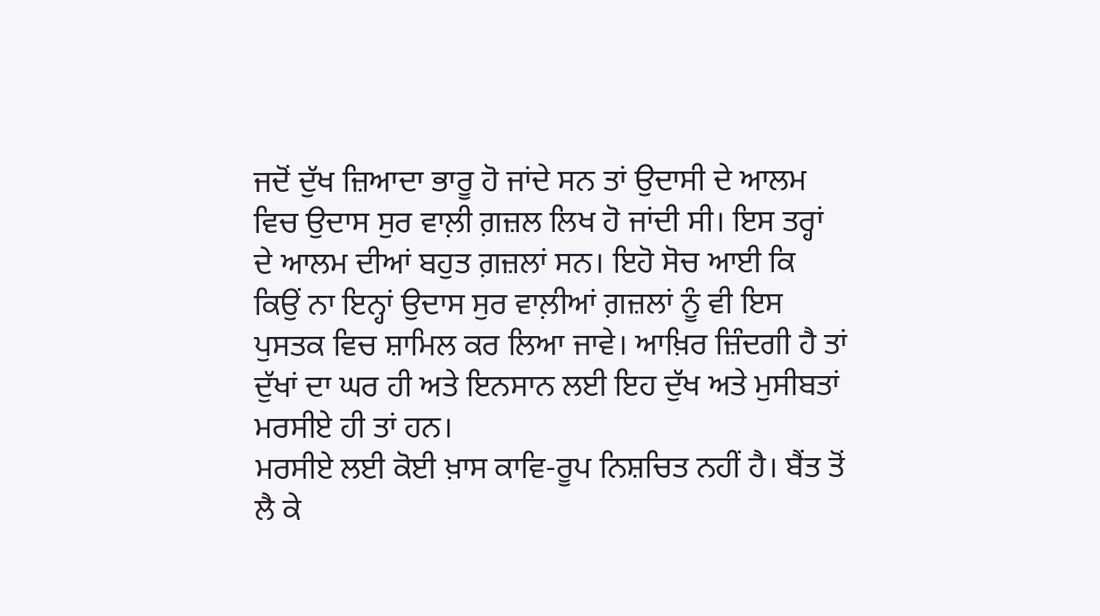ਜਦੋਂ ਦੁੱਖ ਜ਼ਿਆਦਾ ਭਾਰੂ ਹੋ ਜਾਂਦੇ ਸਨ ਤਾਂ ਉਦਾਸੀ ਦੇ ਆਲਮ ਵਿਚ ਉਦਾਸ ਸੁਰ ਵਾਲ਼ੀ ਗ਼ਜ਼ਲ ਲਿਖ ਹੋ ਜਾਂਦੀ ਸੀ। ਇਸ ਤਰ੍ਹਾਂ ਦੇ ਆਲਮ ਦੀਆਂ ਬਹੁਤ ਗ਼ਜ਼ਲਾਂ ਸਨ। ਇਹੋ ਸੋਚ ਆਈ ਕਿ ਕਿਉਂ ਨਾ ਇਨ੍ਹਾਂ ਉਦਾਸ ਸੁਰ ਵਾਲ਼ੀਆਂ ਗ਼ਜ਼ਲਾਂ ਨੂੰ ਵੀ ਇਸ ਪੁਸਤਕ ਵਿਚ ਸ਼ਾਮਿਲ ਕਰ ਲਿਆ ਜਾਵੇ। ਆਖ਼ਿਰ ਜ਼ਿੰਦਗੀ ਹੈ ਤਾਂ ਦੁੱਖਾਂ ਦਾ ਘਰ ਹੀ ਅਤੇ ਇਨਸਾਨ ਲਈ ਇਹ ਦੁੱਖ ਅਤੇ ਮੁਸੀਬਤਾਂ ਮਰਸੀਏ ਹੀ ਤਾਂ ਹਨ।
ਮਰਸੀਏ ਲਈ ਕੋਈ ਖ਼ਾਸ ਕਾਵਿ-ਰੂਪ ਨਿਸ਼ਚਿਤ ਨਹੀਂ ਹੈ। ਬੈਂਤ ਤੋਂ ਲੈ ਕੇ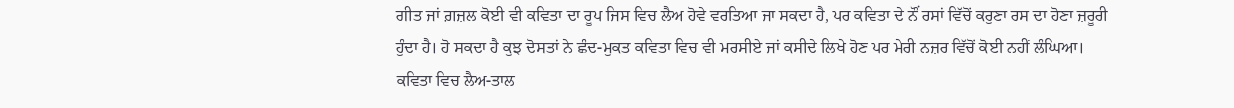ਗੀਤ ਜਾਂ ਗ਼ਜ਼ਲ ਕੋਈ ਵੀ ਕਵਿਤਾ ਦਾ ਰੂਪ ਜਿਸ ਵਿਚ ਲੈਅ ਹੋਵੇ ਵਰਤਿਆ ਜਾ ਸਕਦਾ ਹੈ, ਪਰ ਕਵਿਤਾ ਦੇ ਨੌਂ ਰਸਾਂ ਵਿੱਚੋਂ ਕਰੁਣਾ ਰਸ ਦਾ ਹੋਣਾ ਜ਼ਰੂਰੀ ਹੁੰਦਾ ਹੈ। ਹੋ ਸਕਦਾ ਹੈ ਕੁਝ ਦੋਸਤਾਂ ਨੇ ਛੰਦ-ਮੁਕਤ ਕਵਿਤਾ ਵਿਚ ਵੀ ਮਰਸੀਏ ਜਾਂ ਕਸੀਦੇ ਲਿਖੇ ਹੋਣ ਪਰ ਮੇਰੀ ਨਜ਼ਰ ਵਿੱਚੋਂ ਕੋਈ ਨਹੀਂ ਲੰਘਿਆ। ਕਵਿਤਾ ਵਿਚ ਲੈਅ-ਤਾਲ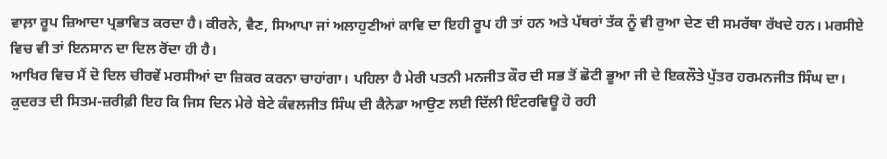ਵਾਲ਼ਾ ਰੂਪ ਜ਼ਿਆਦਾ ਪ੍ਰਭਾਵਿਤ ਕਰਦਾ ਹੈ। ਕੀਰਨੇ, ਵੈਣ, ਸਿਆਪਾ ਜਾਂ ਅਲਾਹੁਣੀਆਂ ਕਾਵਿ ਦਾ ਇਹੀ ਰੂਪ ਹੀ ਤਾਂ ਹਨ ਅਤੇ ਪੱਥਰਾਂ ਤੱਕ ਨੂੰ ਵੀ ਰੁਆ ਦੇਣ ਦੀ ਸਮਰੱਥਾ ਰੱਖਦੇ ਹਨ। ਮਰਸੀਏ ਵਿਚ ਵੀ ਤਾਂ ਇਨਸਾਨ ਦਾ ਦਿਲ ਰੋਂਦਾ ਹੀ ਹੈ।
ਆਖਿਰ ਵਿਚ ਮੈਂ ਦੋ ਦਿਲ ਚੀਰਵੇਂ ਮਰਸੀਆਂ ਦਾ ਜ਼ਿਕਰ ਕਰਨਾ ਚਾਹਾਂਗਾ। ਪਹਿਲਾ ਹੈ ਮੇਰੀ ਪਤਨੀ ਮਨਜੀਤ ਕੌਰ ਦੀ ਸਭ ਤੋਂ ਛੋਟੀ ਭੂਆ ਜੀ ਦੇ ਇਕਲੌਤੇ ਪੁੱਤਰ ਹਰਮਨਜੀਤ ਸਿੰਘ ਦਾ। ਕੁਦਰਤ ਦੀ ਸਿਤਮ-ਜ਼ਰੀਫ਼ੀ ਇਹ ਕਿ ਜਿਸ ਦਿਨ ਮੇਰੇ ਬੇਟੇ ਕੰਵਲਜੀਤ ਸਿੰਘ ਦੀ ਕੈਨੇਡਾ ਆਉਣ ਲਈ ਦਿੱਲੀ ਇੰਟਰਵਿਊ ਹੋ ਰਹੀ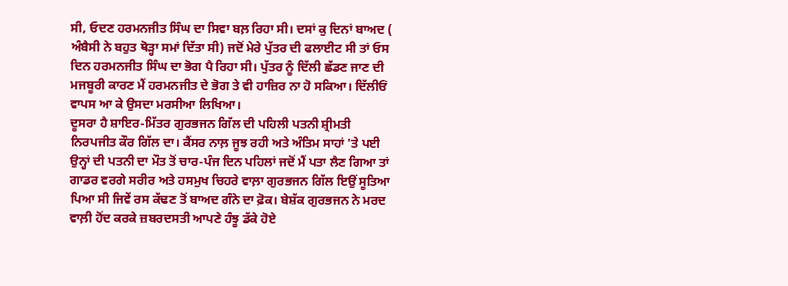ਸੀ, ਓਦਣ ਹਰਮਨਜੀਤ ਸਿੰਘ ਦਾ ਸਿਵਾ ਬਲ਼ ਰਿਹਾ ਸੀ। ਦਸਾਂ ਕੁ ਦਿਨਾਂ ਬਾਅਦ ( ਅੰਬੈਸੀ ਨੇ ਬਹੁਤ ਥੋੜ੍ਹਾ ਸਮਾਂ ਦਿੱਤਾ ਸੀ) ਜਦੋਂ ਮੇਰੇ ਪੁੱਤਰ ਦੀ ਫਲਾਈਟ ਸੀ ਤਾਂ ਓਸ ਦਿਨ ਹਰਮਨਜੀਤ ਸਿੰਘ ਦਾ ਭੋਗ ਪੈ ਰਿਹਾ ਸੀ। ਪੁੱਤਰ ਨੂੰ ਦਿੱਲੀ ਛੱਡਣ ਜਾਣ ਦੀ ਮਜਬੂਰੀ ਕਾਰਣ ਮੈਂ ਹਰਮਨਜੀਤ ਦੇ ਭੋਗ ਤੇ ਵੀ ਹਾਜ਼ਿਰ ਨਾ ਹੋ ਸਕਿਆ। ਦਿੱਲੀਓਂ ਵਾਪਸ ਆ ਕੇ ਉਸਦਾ ਮਰਸੀਆ ਲਿਖਿਆ।
ਦੂਸਰਾ ਹੈ ਸ਼ਾਇਰ-ਮਿੱਤਰ ਗੁਰਭਜਨ ਗਿੱਲ ਦੀ ਪਹਿਲੀ ਪਤਨੀ ਸ਼੍ਰੀਮਤੀ ਨਿਰਪਜੀਤ ਕੌਰ ਗਿੱਲ ਦਾ। ਕੈਂਸਰ ਨਾਲ਼ ਜੂਝ ਰਹੀ ਅਤੇ ਅੰਤਿਮ ਸਾਹਾਂ 'ਤੇ ਪਈ ਉਨ੍ਹਾਂ ਦੀ ਪਤਨੀ ਦਾ ਮੌਤ ਤੋਂ ਚਾਰ-ਪੰਜ ਦਿਨ ਪਹਿਲਾਂ ਜਦੋਂ ਮੈਂ ਪਤਾ ਲੈਣ ਗਿਆ ਤਾਂ ਗਾਡਰ ਵਰਗੇ ਸਰੀਰ ਅਤੇ ਹਸਮੁਖ ਚਿਹਰੇ ਵਾਲ਼ਾ ਗੁਰਭਜਨ ਗਿੱਲ ਇਉਂ ਸੂਤਿਆ ਪਿਆ ਸੀ ਜਿਵੇਂ ਰਸ ਕੱਢਣ ਤੋਂ ਬਾਅਦ ਗੰਨੇ ਦਾ ਫ਼ੋਕ। ਬੇਸ਼ੱਕ ਗੁਰਭਜਨ ਨੇ ਮਰਦ ਵਾਲ਼ੀ ਹੋਂਦ ਕਰਕੇ ਜ਼ਬਰਦਸਤੀ ਆਪਣੇ ਹੰਝੂ ਡੱਕੇ ਹੋਏ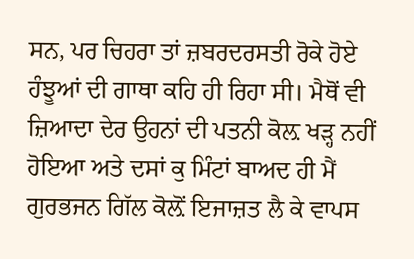ਸਨ, ਪਰ ਚਿਹਰਾ ਤਾਂ ਜ਼ਬਰਦਰਸਤੀ ਰੋਕੇ ਹੋਏ ਹੰਝੂਆਂ ਦੀ ਗਾਥਾ ਕਹਿ ਹੀ ਰਿਹਾ ਸੀ। ਮੈਥੋਂ ਵੀ ਜ਼ਿਆਦਾ ਦੇਰ ਉਹਨਾਂ ਦੀ ਪਤਨੀ ਕੋਲ਼ ਖੜ੍ਹ ਨਹੀਂ ਹੋਇਆ ਅਤੇ ਦਸਾਂ ਕੁ ਮਿੰਟਾਂ ਬਾਅਦ ਹੀ ਮੈਂ ਗੁਰਭਜਨ ਗਿੱਲ ਕੋਲ਼ੋਂ ਇਜਾਜ਼ਤ ਲੈ ਕੇ ਵਾਪਸ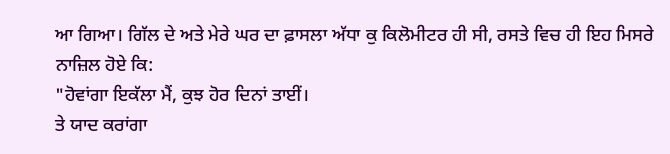ਆ ਗਿਆ। ਗਿੱਲ ਦੇ ਅਤੇ ਮੇਰੇ ਘਰ ਦਾ ਫ਼ਾਸਲਾ ਅੱਧਾ ਕੁ ਕਿਲੋਮੀਟਰ ਹੀ ਸੀ, ਰਸਤੇ ਵਿਚ ਹੀ ਇਹ ਮਿਸਰੇ ਨਾਜ਼ਿਲ ਹੋਏ ਕਿ:
"ਹੋਵਾਂਗਾ ਇਕੱਲਾ ਮੈਂ, ਕੁਝ ਹੋਰ ਦਿਨਾਂ ਤਾਈਂ।
ਤੇ ਯਾਦ ਕਰਾਂਗਾ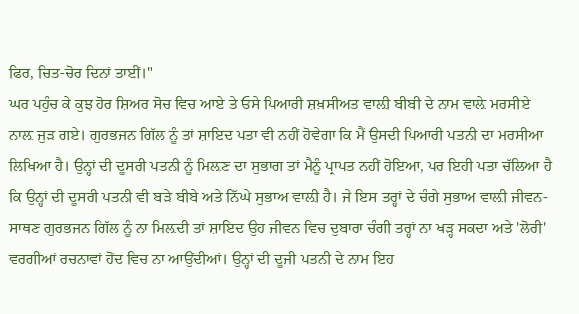ਫਿਰ, ਚਿਤ-ਚੋਰ ਦਿਨਾਂ ਤਾਈਂ।"
ਘਰ ਪਹੁੰਚ ਕੇ ਕੁਝ ਹੋਰ ਸ਼ਿਅਰ ਸੋਚ ਵਿਚ ਆਏ ਤੇ ਓਸੇ ਪਿਆਰੀ ਸ਼ਖ਼ਸੀਅਤ ਵਾਲ਼ੀ ਬੀਬੀ ਦੇ ਨਾਮ ਵਾਲ਼ੇ ਮਰਸੀਏ ਨਾਲ਼ ਜੁੜ ਗਏ। ਗੁਰਭਜਨ ਗਿੱਲ ਨੂੰ ਤਾਂ ਸ਼ਾਇਦ ਪਤਾ ਵੀ ਨਹੀਂ ਹੋਵੇਗਾ ਕਿ ਮੈਂ ਉਸਦੀ ਪਿਆਰੀ ਪਤਨੀ ਦਾ ਮਰਸੀਆ ਲਿਖਿਆ ਹੈ। ਉਨ੍ਹਾਂ ਦੀ ਦੂਸਰੀ ਪਤਨੀ ਨੂੰ ਮਿਲ਼ਣ ਦਾ ਸੁਭਾਗ ਤਾਂ ਮੈਨੂੰ ਪ੍ਰਾਪਤ ਨਹੀਂ ਹੋਇਆ, ਪਰ ਇਹੀ ਪਤਾ ਚੱਲਿਆ ਹੈ ਕਿ ਉਨ੍ਹਾਂ ਦੀ ਦੂਸਰੀ ਪਤਨੀ ਵੀ ਬੜੇ ਬੀਬੇ ਅਤੇ ਨਿੱਘੇ ਸੁਭਾਅ ਵਾਲ਼ੀ ਹੈ। ਜੇ ਇਸ ਤਰ੍ਹਾਂ ਦੇ ਚੰਗੇ ਸੁਭਾਅ ਵਾਲ਼ੀ ਜੀਵਨ-ਸਾਥਣ ਗੁਰਭਜਨ ਗਿੱਲ ਨੂੰ ਨਾ ਮਿਲ਼ਦੀ ਤਾਂ ਸ਼ਾਇਦ ਉਹ ਜੀਵਨ ਵਿਚ ਦੁਬਾਰਾ ਚੰਗੀ ਤਰ੍ਹਾਂ ਨਾ ਖੜ੍ਹ ਸਕਦਾ ਅਤੇ 'ਲੋਰੀ' ਵਰਗੀਆਂ ਰਚਨਾਵਾਂ ਹੋਂਦ ਵਿਚ ਨਾ ਆਉਂਦੀਆਂ। ਉਨ੍ਹਾਂ ਦੀ ਦੂਜੀ ਪਤਨੀ ਦੇ ਨਾਮ ਇਹ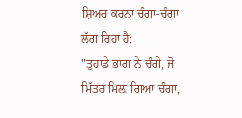ਸ਼ਿਅਰ ਕਰਨਾ ਚੰਗਾ-ਚੰਗਾ ਲੱਗ ਰਿਹਾ ਹੈ:
"ਤੁਹਾਡੇ ਭਾਗ ਨੇ ਚੰਗੇ, ਜੋ ਮਿੱਤਰ ਮਿਲ਼ ਗਿਆ ਚੰਗਾ,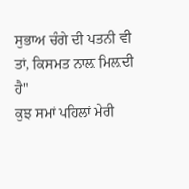ਸੁਭਾਅ ਚੰਗੇ ਦੀ ਪਤਨੀ ਵੀ ਤਾਂ, ਕਿਸਮਤ ਨਾਲ਼ ਮਿਲ਼ਦੀ ਹੈ"
ਕੁਝ ਸਮਾਂ ਪਹਿਲਾਂ ਮੇਰੀ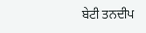ਬੇਟੀ ਤਨਦੀਪ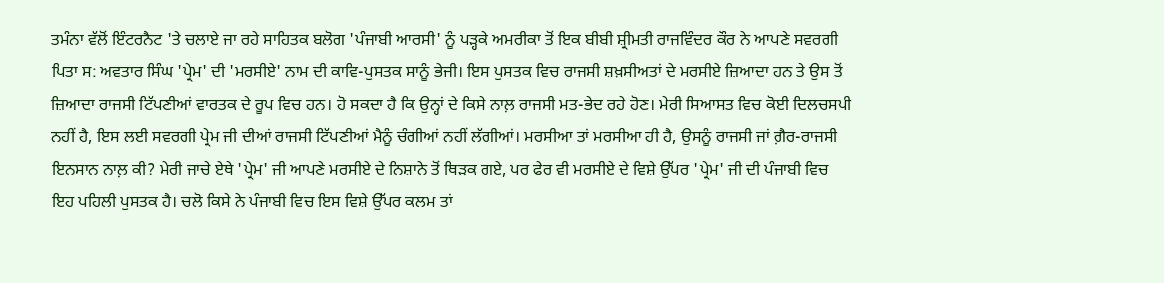ਤਮੰਨਾ ਵੱਲੋਂ ਇੰਟਰਨੈਟ 'ਤੇ ਚਲਾਏ ਜਾ ਰਹੇ ਸਾਹਿਤਕ ਬਲੋਗ 'ਪੰਜਾਬੀ ਆਰਸੀ' ਨੂੰ ਪੜ੍ਹਕੇ ਅਮਰੀਕਾ ਤੋਂ ਇਕ ਬੀਬੀ ਸ਼੍ਰੀਮਤੀ ਰਾਜਵਿੰਦਰ ਕੌਰ ਨੇ ਆਪਣੇ ਸਵਰਗੀ ਪਿਤਾ ਸ: ਅਵਤਾਰ ਸਿੰਘ 'ਪ੍ਰੇਮ' ਦੀ 'ਮਰਸੀਏ' ਨਾਮ ਦੀ ਕਾਵਿ-ਪੁਸਤਕ ਸਾਨੂੰ ਭੇਜੀ। ਇਸ ਪੁਸਤਕ ਵਿਚ ਰਾਜਸੀ ਸ਼ਖ਼ਸੀਅਤਾਂ ਦੇ ਮਰਸੀਏ ਜ਼ਿਆਦਾ ਹਨ ਤੇ ਉਸ ਤੋਂ ਜ਼ਿਆਦਾ ਰਾਜਸੀ ਟਿੱਪਣੀਆਂ ਵਾਰਤਕ ਦੇ ਰੂਪ ਵਿਚ ਹਨ। ਹੋ ਸਕਦਾ ਹੈ ਕਿ ਉਨ੍ਹਾਂ ਦੇ ਕਿਸੇ ਨਾਲ਼ ਰਾਜਸੀ ਮਤ-ਭੇਦ ਰਹੇ ਹੋਣ। ਮੇਰੀ ਸਿਆਸਤ ਵਿਚ ਕੋਈ ਦਿਲਚਸਪੀ ਨਹੀਂ ਹੈ, ਇਸ ਲਈ ਸਵਰਗੀ ਪ੍ਰੇਮ ਜੀ ਦੀਆਂ ਰਾਜਸੀ ਟਿੱਪਣੀਆਂ ਮੈਨੂੰ ਚੰਗੀਆਂ ਨਹੀਂ ਲੱਗੀਆਂ। ਮਰਸੀਆ ਤਾਂ ਮਰਸੀਆ ਹੀ ਹੈ, ਉਸਨੂੰ ਰਾਜਸੀ ਜਾਂ ਗ਼ੈਰ-ਰਾਜਸੀ ਇਨਸਾਨ ਨਾਲ਼ ਕੀ? ਮੇਰੀ ਜਾਚੇ ਏਥੇ 'ਪ੍ਰੇਮ' ਜੀ ਆਪਣੇ ਮਰਸੀਏ ਦੇ ਨਿਸ਼ਾਨੇ ਤੋਂ ਥਿੜਕ ਗਏ, ਪਰ ਫੇਰ ਵੀ ਮਰਸੀਏ ਦੇ ਵਿਸ਼ੇ ਉੱਪਰ 'ਪ੍ਰੇਮ' ਜੀ ਦੀ ਪੰਜਾਬੀ ਵਿਚ ਇਹ ਪਹਿਲੀ ਪੁਸਤਕ ਹੈ। ਚਲੋ ਕਿਸੇ ਨੇ ਪੰਜਾਬੀ ਵਿਚ ਇਸ ਵਿਸ਼ੇ ਉੱਪਰ ਕਲਮ ਤਾਂ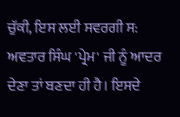ਚੁੱਕੀ, ਇਸ ਲਈ ਸਵਰਗੀ ਸ: ਅਵਤਾਰ ਸਿੰਘ 'ਪ੍ਰੇਮ' ਜੀ ਨੂੰ ਆਦਰ ਦੇਣਾ ਤਾਂ ਬਣਦਾ ਹੀ ਹੈ। ਇਸਦੇ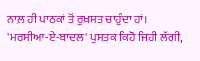ਨਾਲ਼ ਹੀ ਪਾਠਕਾਂ ਤੋਂ ਰੁਖ਼ਸਤ ਚਾਹੁੰਦਾ ਹਾਂ।
'ਮਰਸੀਆ-ਏ-ਬਾਦਲ' ਪੁਸਤਕ ਕਿਹੋ ਜਿਹੀ ਲੱਗੀ,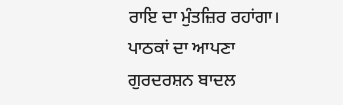ਰਾਇ ਦਾ ਮੁੰਤਜ਼ਿਰ ਰਹਾਂਗਾ।
ਪਾਠਕਾਂ ਦਾ ਆਪਣਾ
ਗੁਰਦਰਸ਼ਨ ਬਾਦਲ